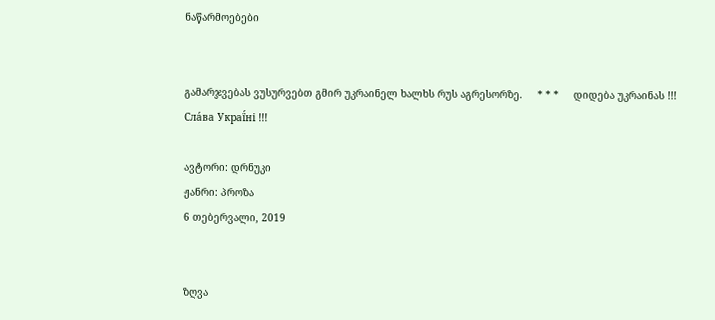ნაწარმოებები


გამარჯვებას ვუსურვებთ გმირ უკრაინელ ხალხს რუს აგრესორზე.     * * *     დიდება უკრაინას !!! Сла́ва Украї́ні !!!

ავტორი: დრნუკი
ჟანრი: პროზა
6 თებერვალი, 2019


ზღვა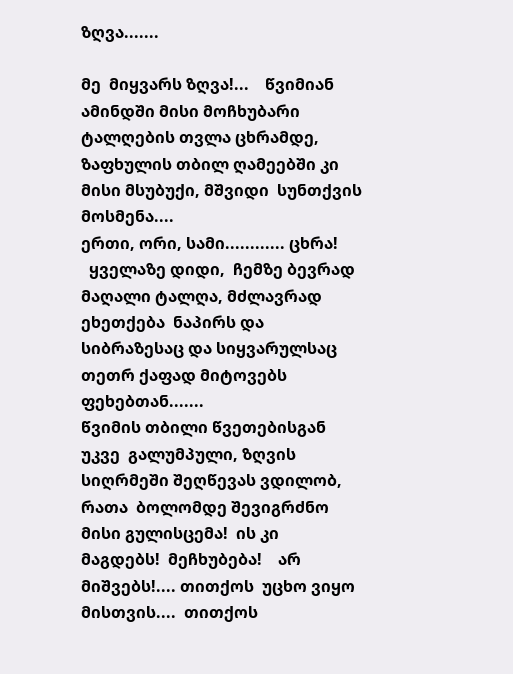ზღვა.......

მე  მიყვარს ზღვა!...    წვიმიან ამინდში მისი მოჩხუბარი ტალღების თვლა ცხრამდე, ზაფხულის თბილ ღამეებში კი მისი მსუბუქი, მშვიდი  სუნთქვის მოსმენა....
ერთი, ორი, სამი............ ცხრა!
  ყველაზე დიდი,  ჩემზე ბევრად მაღალი ტალღა, მძლავრად ეხეთქება  ნაპირს და  სიბრაზესაც და სიყვარულსაც თეთრ ქაფად მიტოვებს ფეხებთან.......
წვიმის თბილი წვეთებისგან  უკვე  გალუმპული, ზღვის სიღრმეში შეღწევას ვდილობ,  რათა  ბოლომდე შევიგრძნო მისი გულისცემა!  ის კი  მაგდებს!  მეჩხუბება!    არ მიშვებს!.... თითქოს  უცხო ვიყო  მისთვის....  თითქოს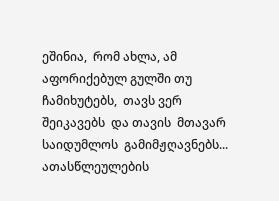ეშინია,  რომ ახლა, ამ აფორიქებულ გულში თუ ჩამიხუტებს,  თავს ვერ შეიკავებს  და თავის  მთავარ  საიდუმლოს  გამიმჟღავნებს...  ათასწლეულების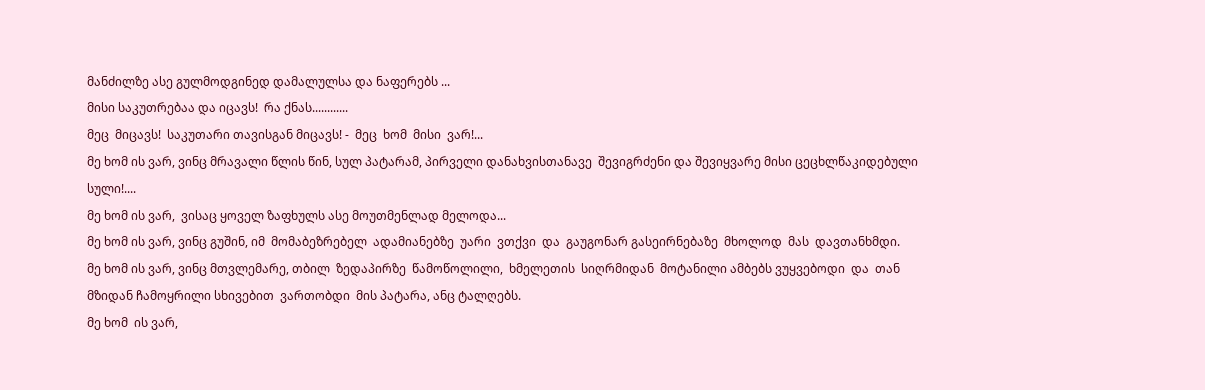მანძილზე ასე გულმოდგინედ დამალულსა და ნაფერებს ...
მისი საკუთრებაა და იცავს!  რა ქნას............
მეც  მიცავს!  საკუთარი თავისგან მიცავს! -  მეც  ხომ  მისი  ვარ!...
მე ხომ ის ვარ, ვინც მრავალი წლის წინ, სულ პატარამ, პირველი დანახვისთანავე  შევიგრძენი და შევიყვარე მისი ცეცხლწაკიდებული სული!....
მე ხომ ის ვარ,  ვისაც ყოველ ზაფხულს ასე მოუთმენლად მელოდა...
მე ხომ ის ვარ, ვინც გუშინ, იმ  მომაბეზრებელ  ადამიანებზე  უარი  ვთქვი  და  გაუგონარ გასეირნებაზე  მხოლოდ  მას  დავთანხმდი.
მე ხომ ის ვარ, ვინც მთვლემარე, თბილ  ზედაპირზე  წამოწოლილი,  ხმელეთის  სიღრმიდან  მოტანილი ამბებს ვუყვებოდი  და  თან  მზიდან ჩამოყრილი სხივებით  ვართობდი  მის პატარა, ანც ტალღებს.
მე ხომ  ის ვარ,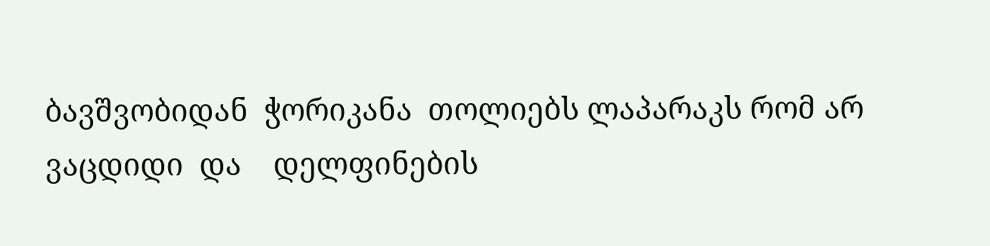ბავშვობიდან  ჭორიკანა  თოლიებს ლაპარაკს რომ არ ვაცდიდი  და    დელფინების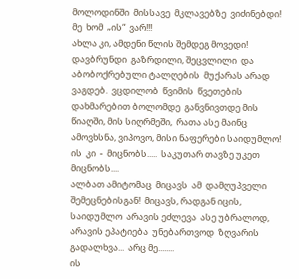მოლოდინში  მისსავე  მკლავებზე  ვიძინებდი!
მე  ხომ  „ის“  ვარ!!!
ახლა კი, ამდენი წლის შემდეგ მოვედი!  დავბრუნდი  გაზრდილი, შეცვლილი  და  აბობოქრებული ტალღების  მუქარას არად ვაგდებ.  ვცდილობ  წვიმის  წვეთების დახმარებით ბოლომდე  განვნივთდე მის წიაღში, მის სიღრმეში,  რათა ასე მაინც ამოვხსნა, ვიპოვო, მისი ნაფერები საიდუმლო!
ის  კი  -  მიცნობს.....  საკუთარ თავზე უკეთ მიცნობს....
ალბათ ამიტომაც  მიცავს  ამ  დამღუპველი  შემეცნებისგან!  მიცავს, რადგან იცის, საიდუმლო  არავის ეძლევა  ასე უბრალოდ,  არავის ეპატიება  უნებართვოდ  ზღვარის გადალხვა...  არც მე........
ის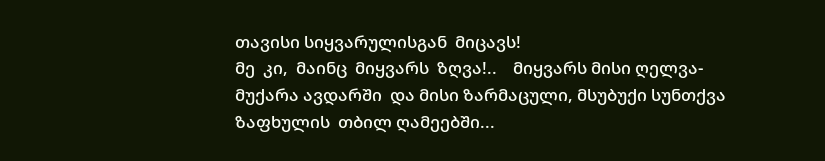თავისი სიყვარულისგან  მიცავს!
მე  კი,  მაინც  მიყვარს  ზღვა!..    მიყვარს მისი ღელვა-მუქარა ავდარში  და მისი ზარმაცული, მსუბუქი სუნთქვა  ზაფხულის  თბილ ღამეებში...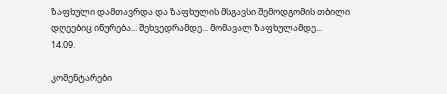ზაფხული დამთავრდა და ზაფხულის მსგავსი შემოდგომის თბილი დღეებიც იწურება... შეხვედრამდე... მომავალ ზაფხულამდე...
14.09.

კომენტარები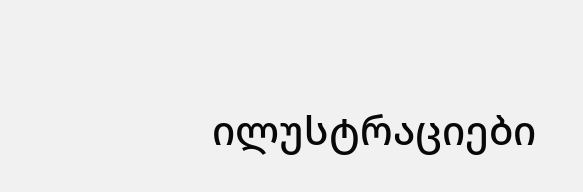ილუსტრაციები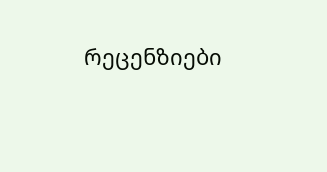რეცენზიები